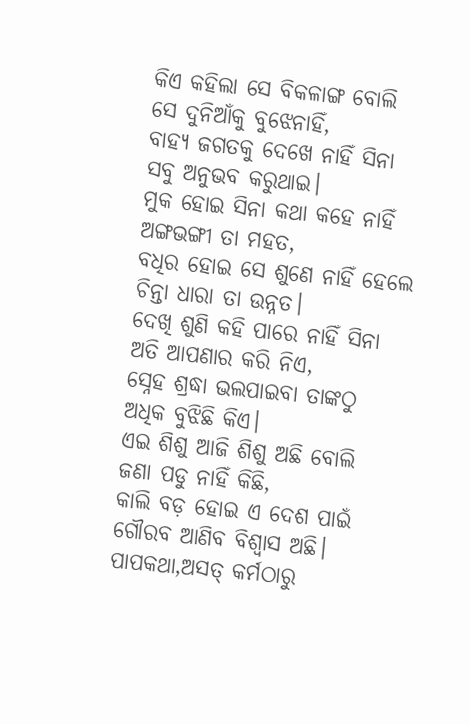କିଏ କହିଲା ସେ ବିକଳାଙ୍ଗ ବୋଲି
ସେ ଦୁନିଆଁକୁ ବୁଝେନାହିଁ,
ବାହ୍ୟ ଜଗତକୁ ଦେଖେ ନାହିଁ ସିନା
ସବୁ ଅନୁଭବ କରୁଥାଇ।
ମୁକ ହୋଇ ସିନା କଥା କହେ ନାହିଁ
ଅଙ୍ଗଭଙ୍ଗୀ ତା ମହତ,
ବଧିର ହୋଇ ସେ ଶୁଣେ ନାହିଁ ହେଲେ
ଚିନ୍ତା ଧାରା ତା ଉନ୍ନତ।
ଦେଖି ଶୁଣି କହି ପାରେ ନାହିଁ ସିନା
ଅତି ଆପଣାର କରି ନିଏ,
ସ୍ନେହ ଶ୍ରଦ୍ଧା ଭଲପାଇବା ତାଙ୍କଠୁ
ଅଧିକ ବୁଝିଛି କିଏ।
ଏଇ ଶିଶୁ ଆଜି ଶିଶୁ ଅଛି ବୋଲି
ଜଣା ପଡୁ ନାହିଁ କିଛି,
କାଲି ବଡ଼ ହୋଇ ଏ ଦେଶ ପାଇଁ
ଗୌରବ ଆଣିବ ବିଶ୍ୱାସ ଅଛି।
ପାପକଥା,ଅସତ୍ କର୍ମଠାରୁ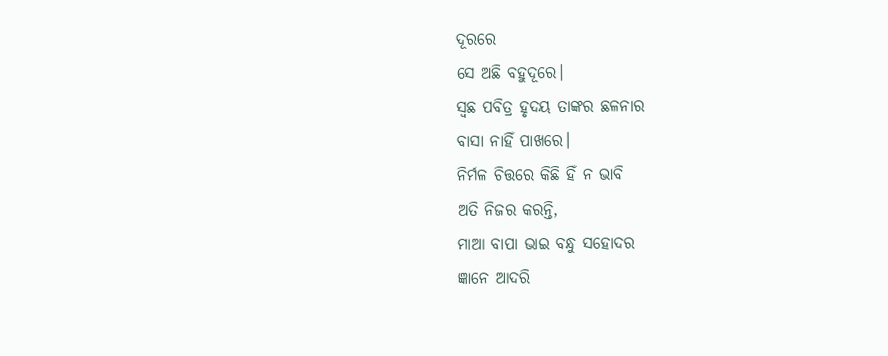ଦୂରରେ
ସେ ଅଛି ବହୁଦୂରେ।
ସ୍ଵଛ ପବିତ୍ର ହୃଦୟ ତାଙ୍କର ଛଳନାର
ବାସା ନାହିଁ ପାଖରେ।
ନିର୍ମଳ ଚିତ୍ତରେ କିଛି ହିଁ ନ ଭାବି
ଅତି ନିଜର କରନ୍ତି,
ମାଆ ବାପା ଭାଇ ବନ୍ଧୁ ସହୋଦର
ଜ୍ଞାନେ ଆଦରି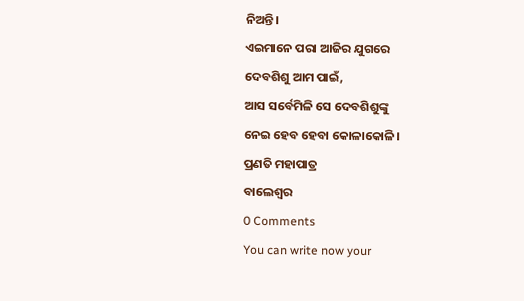ନିଅନ୍ତି।
ଏଇମାନେ ପରା ଆଜିର ଯୁଗରେ
ଦେବଶିଶୁ ଆମ ପାଇଁ,
ଆସ ସର୍ବେମିଳି ସେ ଦେବଶିଶୁଙ୍କୁ
ନେଇ ହେବ ହେବା କୋଳାକୋଳି।
ପ୍ରଣତି ମହାପାତ୍ର
ବାଲେଶ୍ଵର
0 Comments
You can write now your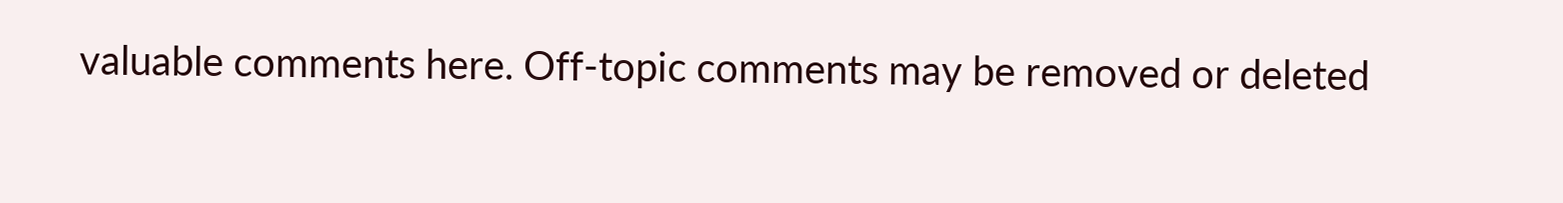valuable comments here. Off-topic comments may be removed or deleted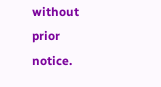without prior notice.